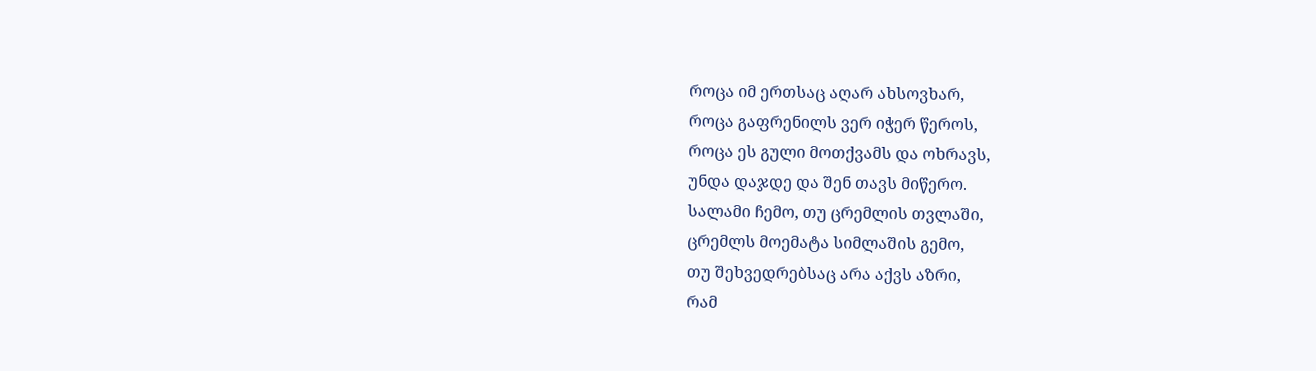როცა იმ ერთსაც აღარ ახსოვხარ,
როცა გაფრენილს ვერ იჭერ წეროს,
როცა ეს გული მოთქვამს და ოხრავს,
უნდა დაჯდე და შენ თავს მიწერო.
სალამი ჩემო, თუ ცრემლის თვლაში,
ცრემლს მოემატა სიმლაშის გემო,
თუ შეხვედრებსაც არა აქვს აზრი,
რამ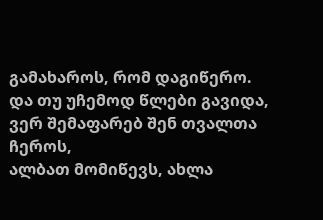გამახაროს, რომ დაგიწერო.
და თუ უჩემოდ წლები გავიდა,
ვერ შემაფარებ შენ თვალთა ჩეროს,
ალბათ მომიწევს, ახლა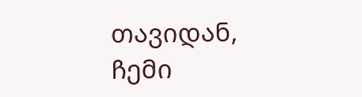თავიდან,
ჩემი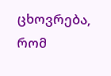ცხოვრება, რომ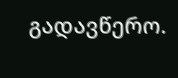გადავწერო.